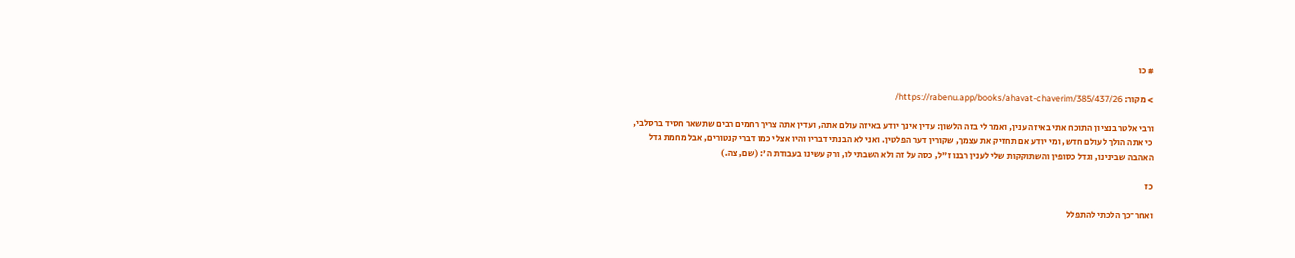# כו

> מקור: https://rabenu.app/books/ahavat-chaverim/385/437/26/

ורבי אלטר בנציון התוכח אתי באיזה ענין, ואמר לי בזה הלשון: עדין אינך יודע באיזה עולם אתה, ועדין אתה צריך רחמים רבים שתשאר חסיד ברסלבי, כי אתה הולך לעולם חדש, ומי יודע אם תחזיק את עצמך, שקורין דער הפלטין. ואני לא הבנתי דבריו והיו אצלי כמו דברי קנטורים, אבל מחמת גדל האהבה שבינינו, וגדל כסופין והשתוקקות שלי לענין רבנו ז"ל, כסה על זה ולא השבתי לו, ורק עשינו בעבודת ה': (שם, צה.)

כז

ואחר־כך הלכתי להתפלל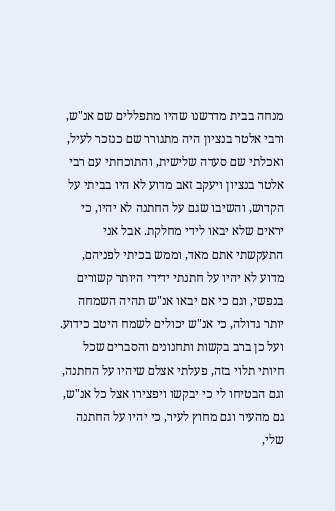מנחה בבית מדרשנו שהיו מתפללים שם אנ"ש, ורבי אלטר בנציון היה מתגורר שם כנזכר לעיל, ואכלתי שם סעדה שלישית, והתוכחתי עם רבי אלטר בנציון ויעקב זאב מדוע לא היו בביתי על הקדוש, והשיבו שגם על החתנה לא יהיו, כי יראים שלא יבאו לידי מחלקת. אבל אני התעקשתי אתם מאד, וממש בכיתי לפניהם, מדוע לא יהיו על חתנתי ידידי היותר קשורים בנפשי, וגם כי אם יבאו אנ"ש תהיה השמחה יותר גדולה, כי אנ"ש יכולים לשמח היטב כידוע. ועל כן ברב בקשות ותחנונים והסברים שכל חיותי תלוי בזה, פעלתי אצלם שיהיו על החתנה, וגם הבטיחו לי כי יבקשו ויפצירו אצל כל אנ"ש, גם מהעיר וגם מחוץ לעיר, כי יהיו על החתנה שלי,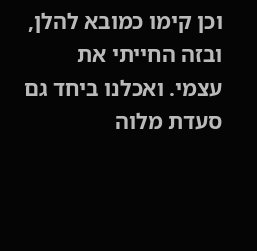וכן קימו כמובא להלן, ובזה החייתי את עצמי. ואכלנו ביחד גם סעדת מלוה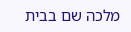מלכה שם בבית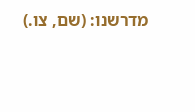מדרשנו: (שם, צו.)